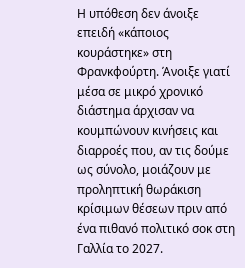Η υπόθεση δεν άνοιξε επειδή «κάποιος κουράστηκε» στη Φρανκφούρτη. Άνοιξε γιατί μέσα σε μικρό χρονικό διάστημα άρχισαν να κουμπώνουν κινήσεις και διαρροές που, αν τις δούμε ως σύνολο, μοιάζουν με προληπτική θωράκιση κρίσιμων θέσεων πριν από ένα πιθανό πολιτικό σοκ στη Γαλλία το 2027.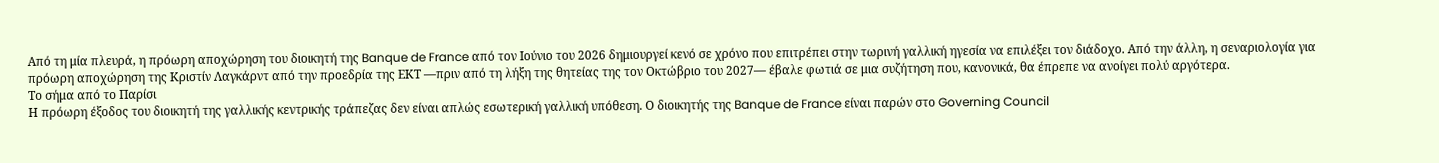Από τη μία πλευρά, η πρόωρη αποχώρηση του διοικητή της Banque de France από τον Ιούνιο του 2026 δημιουργεί κενό σε χρόνο που επιτρέπει στην τωρινή γαλλική ηγεσία να επιλέξει τον διάδοχο. Από την άλλη, η σεναριολογία για πρόωρη αποχώρηση της Κριστίν Λαγκάρντ από την προεδρία της ΕΚΤ —πριν από τη λήξη της θητείας της τον Οκτώβριο του 2027— έβαλε φωτιά σε μια συζήτηση που, κανονικά, θα έπρεπε να ανοίγει πολύ αργότερα.
Το σήμα από το Παρίσι
Η πρόωρη έξοδος του διοικητή της γαλλικής κεντρικής τράπεζας δεν είναι απλώς εσωτερική γαλλική υπόθεση. Ο διοικητής της Banque de France είναι παρών στο Governing Council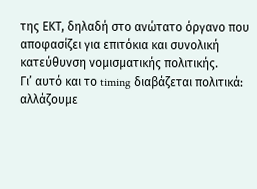της ΕΚΤ, δηλαδή στο ανώτατο όργανο που αποφασίζει για επιτόκια και συνολική κατεύθυνση νομισματικής πολιτικής.
Γι’ αυτό και το timing διαβάζεται πολιτικά: αλλάζουμε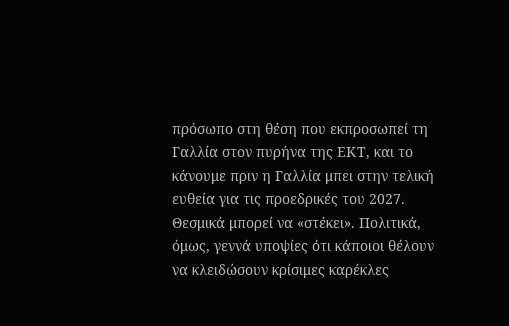πρόσωπο στη θέση που εκπροσωπεί τη Γαλλία στον πυρήνα της ΕΚΤ, και το κάνουμε πριν η Γαλλία μπει στην τελική ευθεία για τις προεδρικές του 2027. Θεσμικά μπορεί να «στέκει». Πολιτικά, όμως, γεννά υποψίες ότι κάποιοι θέλουν να κλειδώσουν κρίσιμες καρέκλες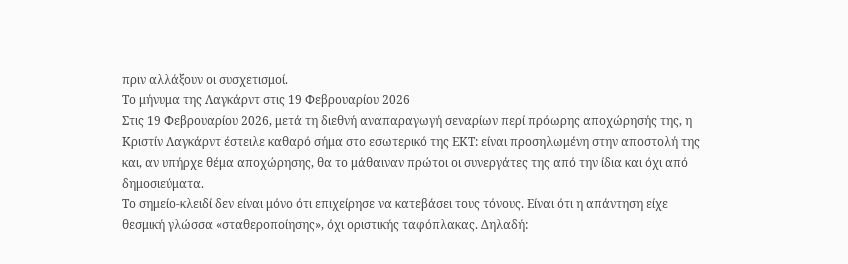πριν αλλάξουν οι συσχετισμοί.
Το μήνυμα της Λαγκάρντ στις 19 Φεβρουαρίου 2026
Στις 19 Φεβρουαρίου 2026, μετά τη διεθνή αναπαραγωγή σεναρίων περί πρόωρης αποχώρησής της, η Κριστίν Λαγκάρντ έστειλε καθαρό σήμα στο εσωτερικό της ΕΚΤ: είναι προσηλωμένη στην αποστολή της και, αν υπήρχε θέμα αποχώρησης, θα το μάθαιναν πρώτοι οι συνεργάτες της από την ίδια και όχι από δημοσιεύματα.
Το σημείο-κλειδί δεν είναι μόνο ότι επιχείρησε να κατεβάσει τους τόνους. Είναι ότι η απάντηση είχε θεσμική γλώσσα «σταθεροποίησης», όχι οριστικής ταφόπλακας. Δηλαδή: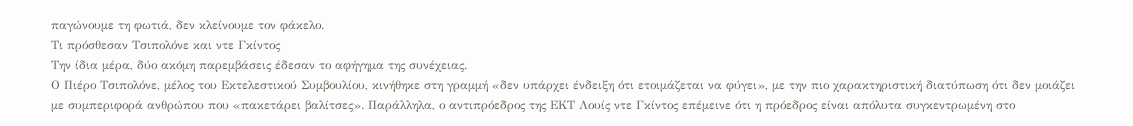παγώνουμε τη φωτιά, δεν κλείνουμε τον φάκελο.
Τι πρόσθεσαν Τσιπολόνε και ντε Γκίντος
Την ίδια μέρα, δύο ακόμη παρεμβάσεις έδεσαν το αφήγημα της συνέχειας.
Ο Πιέρο Τσιπολόνε, μέλος του Εκτελεστικού Συμβουλίου, κινήθηκε στη γραμμή «δεν υπάρχει ένδειξη ότι ετοιμάζεται να φύγει», με την πιο χαρακτηριστική διατύπωση ότι δεν μοιάζει με συμπεριφορά ανθρώπου που «πακετάρει βαλίτσες». Παράλληλα, ο αντιπρόεδρος της ΕΚΤ Λουίς ντε Γκίντος επέμεινε ότι η πρόεδρος είναι απόλυτα συγκεντρωμένη στο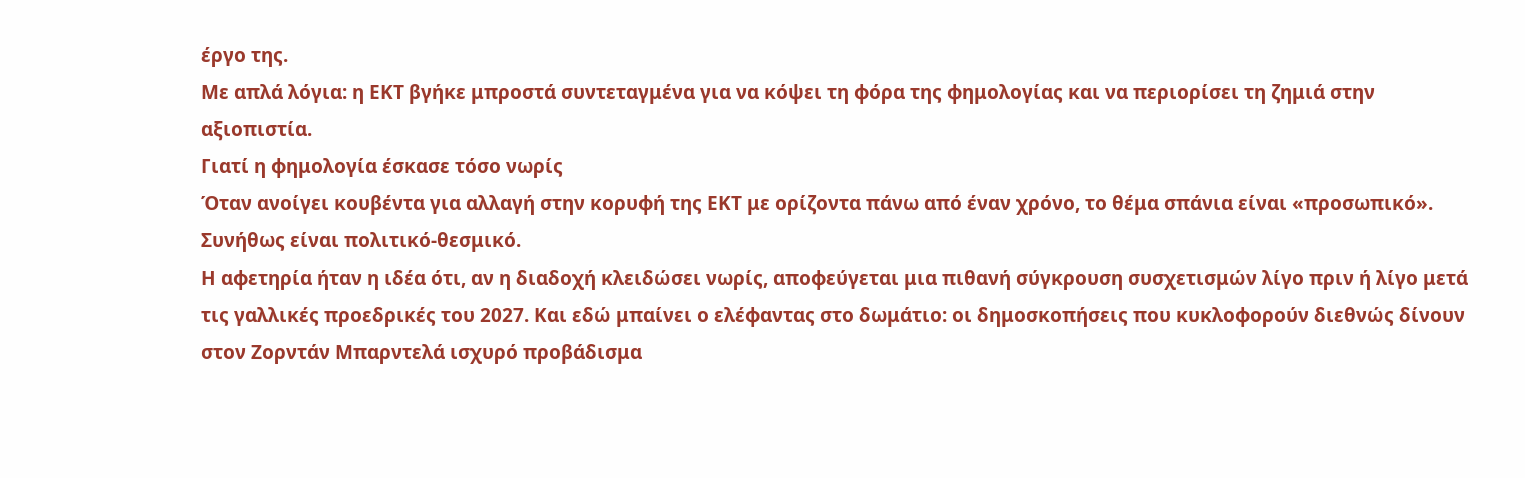έργο της.
Με απλά λόγια: η ΕΚΤ βγήκε μπροστά συντεταγμένα για να κόψει τη φόρα της φημολογίας και να περιορίσει τη ζημιά στην αξιοπιστία.
Γιατί η φημολογία έσκασε τόσο νωρίς
Όταν ανοίγει κουβέντα για αλλαγή στην κορυφή της ΕΚΤ με ορίζοντα πάνω από έναν χρόνο, το θέμα σπάνια είναι «προσωπικό». Συνήθως είναι πολιτικό-θεσμικό.
Η αφετηρία ήταν η ιδέα ότι, αν η διαδοχή κλειδώσει νωρίς, αποφεύγεται μια πιθανή σύγκρουση συσχετισμών λίγο πριν ή λίγο μετά τις γαλλικές προεδρικές του 2027. Και εδώ μπαίνει ο ελέφαντας στο δωμάτιο: οι δημοσκοπήσεις που κυκλοφορούν διεθνώς δίνουν στον Ζορντάν Μπαρντελά ισχυρό προβάδισμα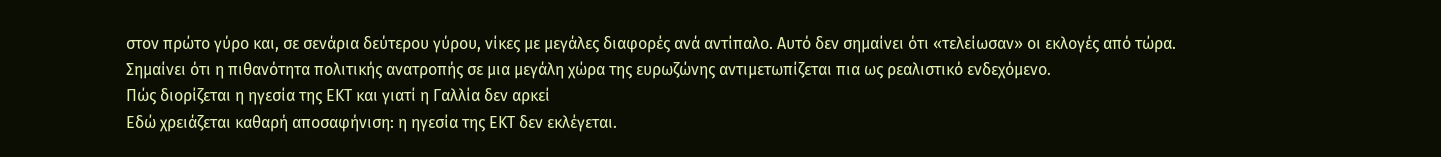στον πρώτο γύρο και, σε σενάρια δεύτερου γύρου, νίκες με μεγάλες διαφορές ανά αντίπαλο. Αυτό δεν σημαίνει ότι «τελείωσαν» οι εκλογές από τώρα. Σημαίνει ότι η πιθανότητα πολιτικής ανατροπής σε μια μεγάλη χώρα της ευρωζώνης αντιμετωπίζεται πια ως ρεαλιστικό ενδεχόμενο.
Πώς διορίζεται η ηγεσία της ΕΚΤ και γιατί η Γαλλία δεν αρκεί
Εδώ χρειάζεται καθαρή αποσαφήνιση: η ηγεσία της ΕΚΤ δεν εκλέγεται.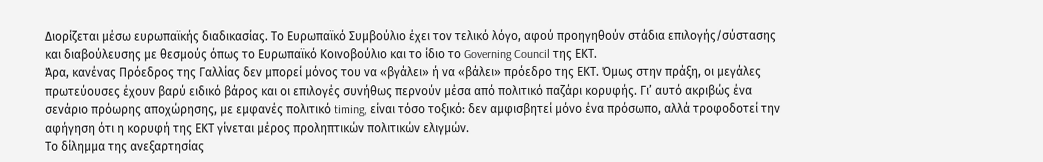Διορίζεται μέσω ευρωπαϊκής διαδικασίας. Το Ευρωπαϊκό Συμβούλιο έχει τον τελικό λόγο, αφού προηγηθούν στάδια επιλογής/σύστασης και διαβούλευσης με θεσμούς όπως το Ευρωπαϊκό Κοινοβούλιο και το ίδιο το Governing Council της ΕΚΤ.
Άρα, κανένας Πρόεδρος της Γαλλίας δεν μπορεί μόνος του να «βγάλει» ή να «βάλει» πρόεδρο της ΕΚΤ. Όμως στην πράξη, οι μεγάλες πρωτεύουσες έχουν βαρύ ειδικό βάρος και οι επιλογές συνήθως περνούν μέσα από πολιτικό παζάρι κορυφής. Γι’ αυτό ακριβώς ένα σενάριο πρόωρης αποχώρησης, με εμφανές πολιτικό timing, είναι τόσο τοξικό: δεν αμφισβητεί μόνο ένα πρόσωπο, αλλά τροφοδοτεί την αφήγηση ότι η κορυφή της ΕΚΤ γίνεται μέρος προληπτικών πολιτικών ελιγμών.
Το δίλημμα της ανεξαρτησίας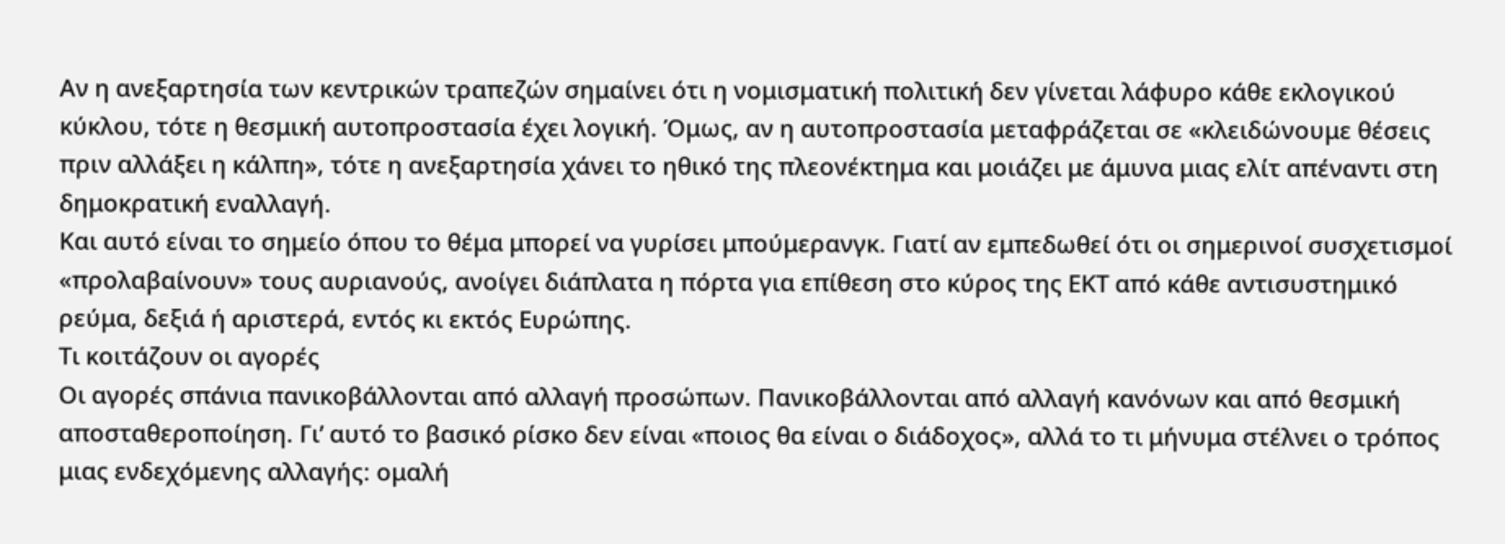Αν η ανεξαρτησία των κεντρικών τραπεζών σημαίνει ότι η νομισματική πολιτική δεν γίνεται λάφυρο κάθε εκλογικού κύκλου, τότε η θεσμική αυτοπροστασία έχει λογική. Όμως, αν η αυτοπροστασία μεταφράζεται σε «κλειδώνουμε θέσεις πριν αλλάξει η κάλπη», τότε η ανεξαρτησία χάνει το ηθικό της πλεονέκτημα και μοιάζει με άμυνα μιας ελίτ απέναντι στη δημοκρατική εναλλαγή.
Και αυτό είναι το σημείο όπου το θέμα μπορεί να γυρίσει μπούμερανγκ. Γιατί αν εμπεδωθεί ότι οι σημερινοί συσχετισμοί «προλαβαίνουν» τους αυριανούς, ανοίγει διάπλατα η πόρτα για επίθεση στο κύρος της ΕΚΤ από κάθε αντισυστημικό ρεύμα, δεξιά ή αριστερά, εντός κι εκτός Ευρώπης.
Τι κοιτάζουν οι αγορές
Οι αγορές σπάνια πανικοβάλλονται από αλλαγή προσώπων. Πανικοβάλλονται από αλλαγή κανόνων και από θεσμική αποσταθεροποίηση. Γι’ αυτό το βασικό ρίσκο δεν είναι «ποιος θα είναι ο διάδοχος», αλλά το τι μήνυμα στέλνει ο τρόπος μιας ενδεχόμενης αλλαγής: ομαλή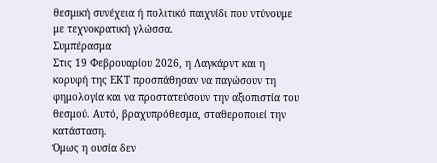θεσμική συνέχεια ή πολιτικό παιχνίδι που ντύνουμε με τεχνοκρατική γλώσσα.
Συμπέρασμα
Στις 19 Φεβρουαρίου 2026, η Λαγκάρντ και η κορυφή της ΕΚΤ προσπάθησαν να παγώσουν τη φημολογία και να προστατεύσουν την αξιοπιστία του θεσμού. Αυτό, βραχυπρόθεσμα, σταθεροποιεί την κατάσταση.
Όμως η ουσία δεν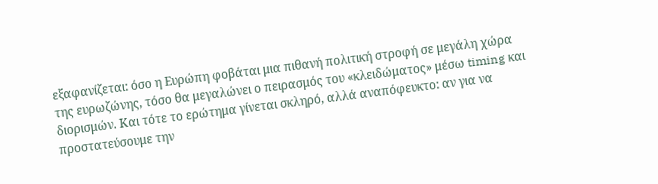εξαφανίζεται: όσο η Ευρώπη φοβάται μια πιθανή πολιτική στροφή σε μεγάλη χώρα της ευρωζώνης, τόσο θα μεγαλώνει ο πειρασμός του «κλειδώματος» μέσω timing και διορισμών. Και τότε το ερώτημα γίνεται σκληρό, αλλά αναπόφευκτο: αν για να προστατεύσουμε την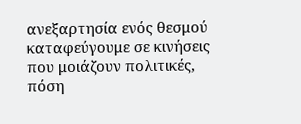ανεξαρτησία ενός θεσμού καταφεύγουμε σε κινήσεις που μοιάζουν πολιτικές, πόση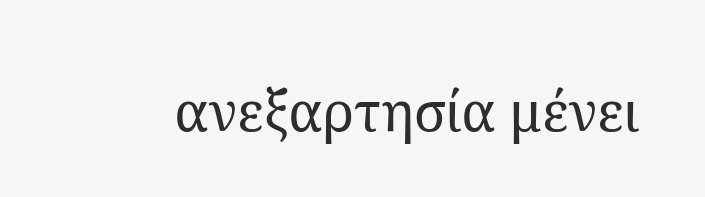ανεξαρτησία μένει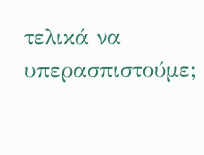τελικά να υπερασπιστούμε;